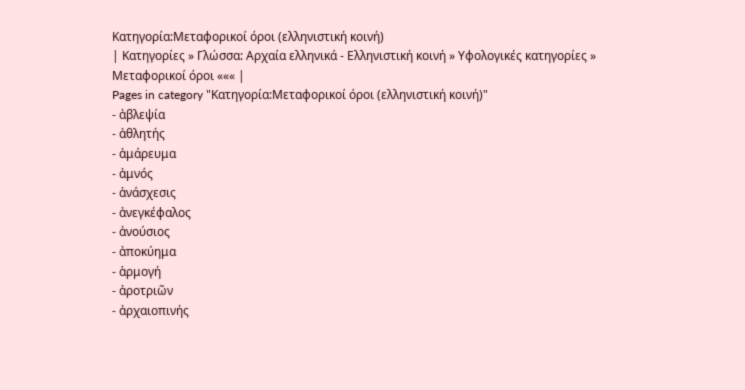Κατηγορία:Μεταφορικοί όροι (ελληνιστική κοινή)
| Κατηγορίες » Γλώσσα: Αρχαία ελληνικά - Ελληνιστική κοινή » Υφολογικές κατηγορίες » Μεταφορικοί όροι ««« |
Pages in category "Κατηγορία:Μεταφορικοί όροι (ελληνιστική κοινή)"
- ἀβλεψία
- ἀθλητής
- ἀμάρευμα
- ἀμνός
- ἀνάσχεσις
- ἀνεγκέφαλος
- ἀνούσιος
- ἀποκύημα
- ἁρμογή
- ἀροτριῶν
- ἀρχαιοπινής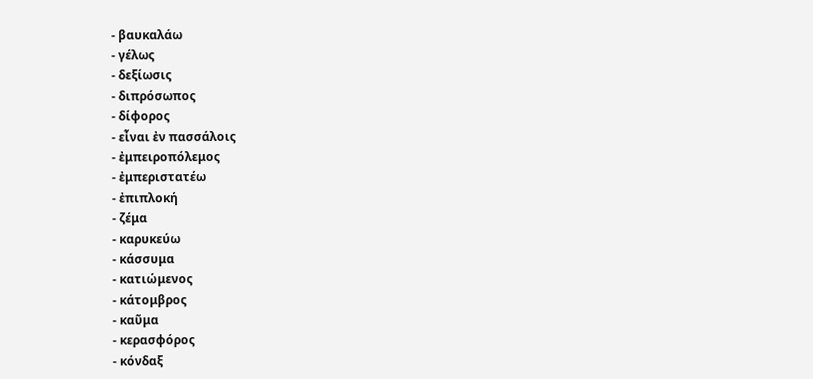- βαυκαλάω
- γέλως
- δεξίωσις
- διπρόσωπος
- δίφορος
- εἶναι ἐν πασσάλοις
- ἐμπειροπόλεμος
- ἐμπεριστατέω
- ἐπιπλοκή
- ζέμα
- καρυκεύω
- κάσσυμα
- κατιώμενος
- κάτομβρος
- καῦμα
- κερασφόρος
- κόνδαξ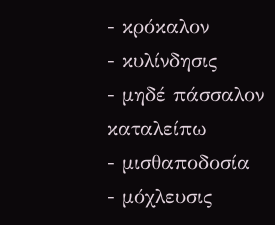- κρόκαλον
- κυλίνδησις
- μηδέ πάσσαλον καταλείπω
- μισθαποδοσία
- μόχλευσις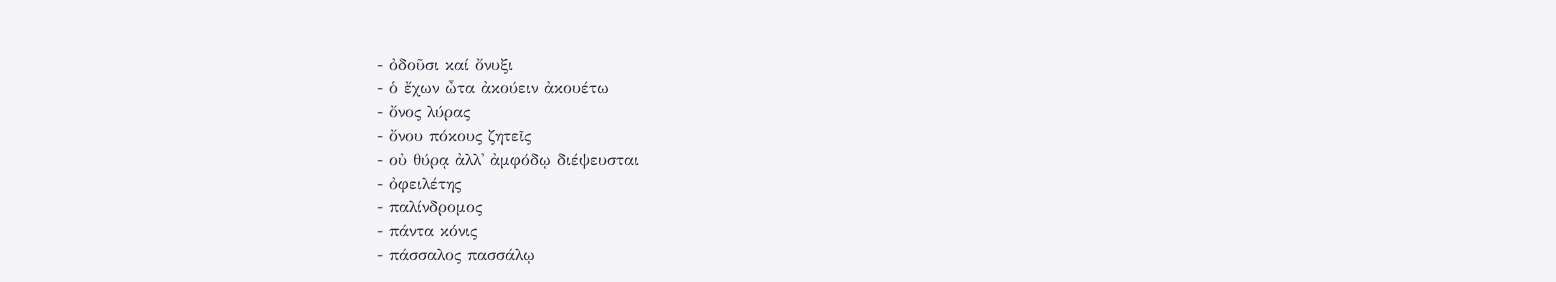- ὀδοῦσι καί ὄνυξι
- ὁ ἔχων ὦτα ἀκούειν ἀκουέτω
- ὄνος λύρας
- ὄνου πόκους ζητεῖς
- οὐ θύρᾳ ἀλλ' ἀμφόδῳ διέψευσται
- ὀφειλέτης
- παλίνδρομος
- πάντα κόνις
- πάσσαλος πασσάλῳ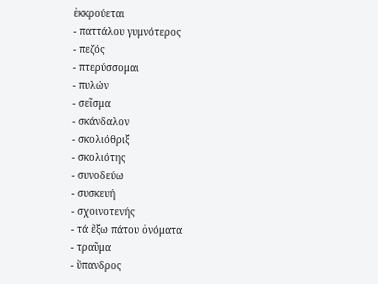ἐκκρούεται
- παττάλου γυμνότερος
- πεζός
- πτερύσσομαι
- πυλών
- σεῖσμα
- σκάνδαλον
- σκολιόθριξ
- σκολιότης
- συνοδεύω
- συσκευή
- σχοινοτενής
- τά ἔξω πάτου ὀνόματα
- τραῦμα
- ὕπανδρος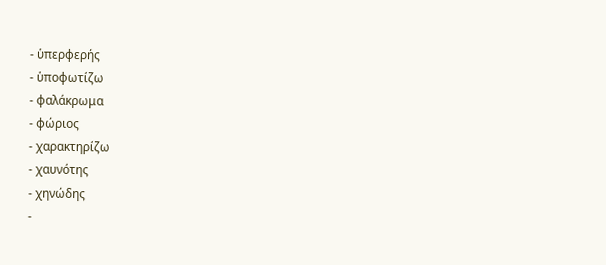- ὑπερφερής
- ὑποφωτίζω
- φαλάκρωμα
- φώριος
- χαρακτηρίζω
- χαυνότης
- χηνώδης
-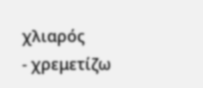χλιαρός
- χρεμετίζω